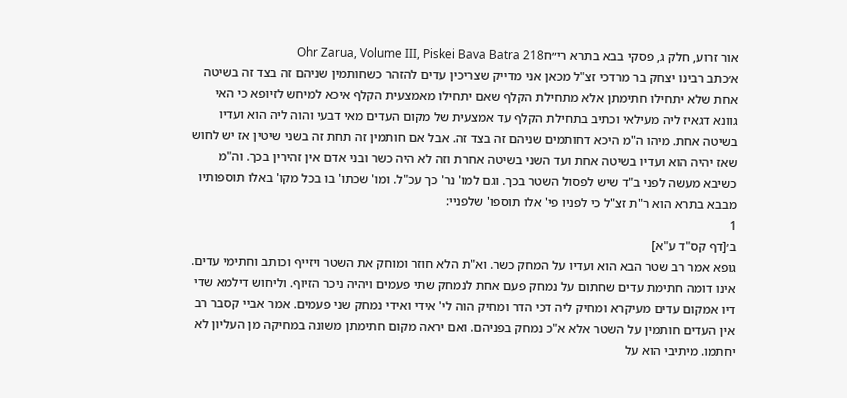אור זרוע, חלק ג, פסקי בבא בתרא רי״חOhr Zarua, Volume III, Piskei Bava Batra 218
א׳כתב רבינו יצחק בר מרדכי זצ"ל מכאן אני מדייק שצריכין עדים להזהר כשחותמין שניהם זה בצד זה בשיטה אחת שלא יתחילו חתימתן אלא מתחילת הקלף שאם יתחילו מאמצעית הקלף איכא למיחש לזיופא כי האי גוונא דגאיז ליה מעילאי וכתיב בתחילת הקלף עד אמצעית של מקום העדים מאי דבעי והוה ליה הוא ועדיו בשיטה אחת. מיהו ה"מ היכא דחותמים שניהם זה בצד זה. אבל אם חותמין זה תחת זה בשני שיטין אז יש לחוש שאז יהיה הוא ועדיו בשיטה אחת ועד השני בשיטה אחרת וזה לא היה כשר ובני אדם אין זהירין בכך. וה"מ כשיבא מעשה לפני ב"ד שיש לפסול השטר בכך. וגם למו' נר' כך עכ"ל. ומו' שכתו' בו בכל מקו' באלו תוספותיו מבבא בתרא הוא ר"ת זצ"ל כי לפניו פי' אלו תוספו' שלפניי:
1
ב׳[דף קס"ד ע"א]
גופא אמר רב שטר הבא הוא ועדיו על המחק כשר. וא"ת הלא חוזר ומוחק את השטר ויזייף וכותב וחתימי עדים. אינו דומה חתימת עדים שחתום על נמחק פעם אחת לנמחק שתי פעמים ויהיה ניכר הזיוף. וליחוש דילמא שדי דיו אמקום עדים מעיקרא ומחיק ליה דכי הדר ומחיק הוה לי' אידי ואידי נמחק שני פעמים. אמר אביי קסבר רב אין העדים חותמין על השטר אלא א"כ נמחק בפניהם. ואם יראה מקום חתימתן משונה במחיקה מן העליון לא יחתמו. מיתיבי הוא על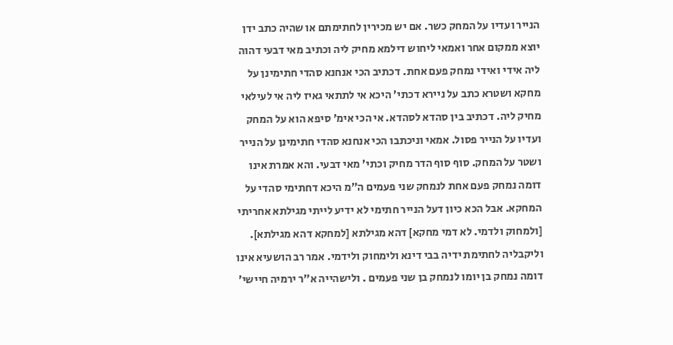הנייר ועדיו על המחק כשר. אם יש מכירין לחתימתם או שהיה כתב ידן יוצא ממקום אחר ואמאי ליחוש דילמא מחיק ליה וכתיב מאי דבעי דהוה ליה אידי ואידי נמחק פעם אחת. דכתיב הכי אנחנא סהדי חתימינן על מחקא ושטרא כתב על ניירא דכתי' היכא אי לתתאי גאיז ליה אי לעילאי מחיק ליה. דכתיב בין סהדא לסהדא. אי הכי אימ' סיפא הוא על המחק ועדיו על הנייר פסול. אמאי וניכתבו הכי אנחנא סהדי חתימינן על הנייר ושטר על המחק. סוף סוף הדר מחיק וכתי' מאי דבעי. והא אמרת אינו דומה נמחק פעם אחת לנמחק שני פעמים ה"מ היכא דחתימי סהדי על המחקא. אבל הכא כיון דעל הנייר חתימי לא ידיע לייתי מגילתא אחריתי [ולמחוק ולדמי. לא דמי מחקא] דהא מגילתא [למחקא דהא מגילתא]. וליקבליה לחתימת ידיה בבי דינא ולימחוק ולידמי. אמר רב הושעיא אינו דומה נמחק בן יומו לנמחק בן שני פעמים . ולישהייה א"ר ירמיה חיישי'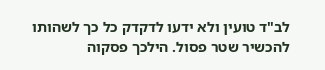לב"ד טועין ולא ידעו לדקדק כל כך לשהותו להכשיר שטר פסול. הילכך פסקוה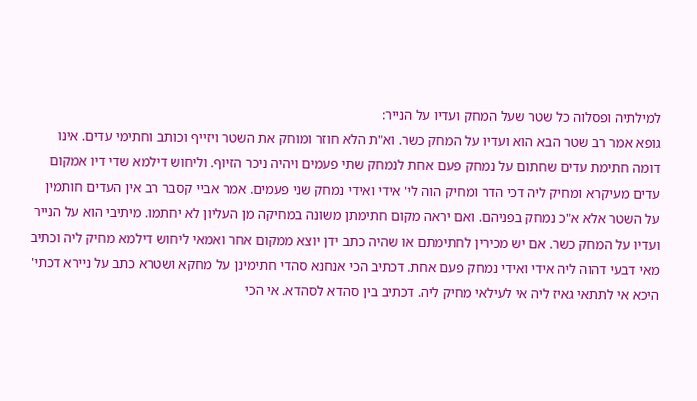למילתיה ופסלוה כל שטר שעל המחק ועדיו על הנייר:
גופא אמר רב שטר הבא הוא ועדיו על המחק כשר. וא"ת הלא חוזר ומוחק את השטר ויזייף וכותב וחתימי עדים. אינו דומה חתימת עדים שחתום על נמחק פעם אחת לנמחק שתי פעמים ויהיה ניכר הזיוף. וליחוש דילמא שדי דיו אמקום עדים מעיקרא ומחיק ליה דכי הדר ומחיק הוה לי' אידי ואידי נמחק שני פעמים. אמר אביי קסבר רב אין העדים חותמין על השטר אלא א"כ נמחק בפניהם. ואם יראה מקום חתימתן משונה במחיקה מן העליון לא יחתמו. מיתיבי הוא על הנייר ועדיו על המחק כשר. אם יש מכירין לחתימתם או שהיה כתב ידן יוצא ממקום אחר ואמאי ליחוש דילמא מחיק ליה וכתיב מאי דבעי דהוה ליה אידי ואידי נמחק פעם אחת. דכתיב הכי אנחנא סהדי חתימינן על מחקא ושטרא כתב על ניירא דכתי' היכא אי לתתאי גאיז ליה אי לעילאי מחיק ליה. דכתיב בין סהדא לסהדא. אי הכי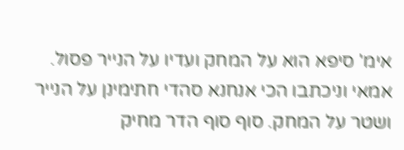אימ' סיפא הוא על המחק ועדיו על הנייר פסול. אמאי וניכתבו הכי אנחנא סהדי חתימינן על הנייר ושטר על המחק. סוף סוף הדר מחיק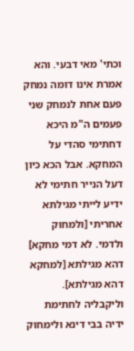וכתי' מאי דבעי. והא אמרת אינו דומה נמחק פעם אחת לנמחק שני פעמים ה"מ היכא דחתימי סהדי על המחקא. אבל הכא כיון דעל הנייר חתימי לא ידיע לייתי מגילתא אחריתי [ולמחוק ולדמי. לא דמי מחקא] דהא מגילתא [למחקא דהא מגילתא]. וליקבליה לחתימת ידיה בבי דינא ולימחוק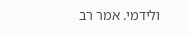ולידמי. אמר רב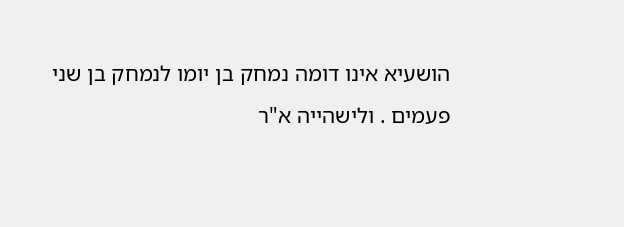הושעיא אינו דומה נמחק בן יומו לנמחק בן שני פעמים . ולישהייה א"ר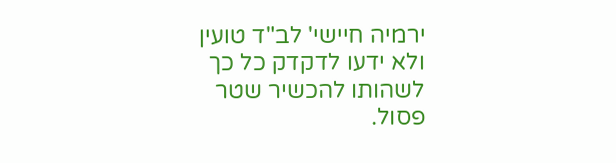ירמיה חיישי' לב"ד טועין ולא ידעו לדקדק כל כך לשהותו להכשיר שטר פסול.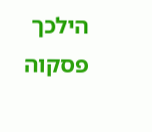הילכך פסקוה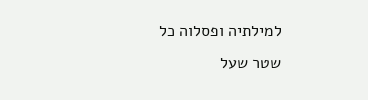למילתיה ופסלוה כל שטר שעל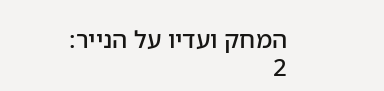המחק ועדיו על הנייר:
2